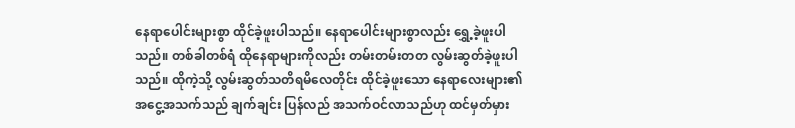နေရာပေါင်းများစွာ ထိုင်ခဲ့ဖူးပါသည်။ နေရာပေါင်းများစွာလည်း ရွှေ့ခဲ့ဖူးပါသည်။ တစ်ခါတစ်ရံ ထိုနေရာများကိုလည်း တမ်းတမ်းတတ လွမ်းဆွတ်ခဲ့ဖူးပါသည်။ ထိုကဲ့သို့ လွမ်းဆွတ်သတိရမိလေတိုင်း ထိုင်ခဲ့ဖူးသော နေရာလေးများ၏ အငွေ့အသက်သည် ချက်ချင်း ပြန်လည် အသက်ဝင်လာသည်ဟု ထင်မှတ်မှား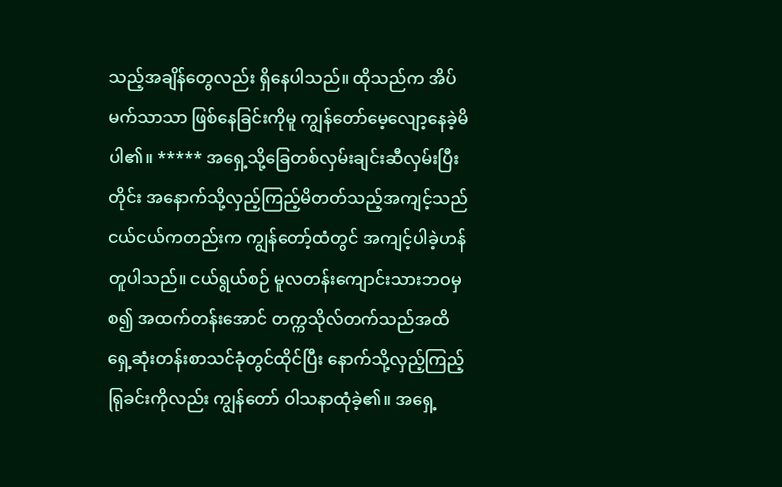သည့်အချိန်တွေလည်း ရှိနေပါသည်။ ထိုသည်က အိပ်မက်သာသာ ဖြစ်နေခြင်းကိုမူ ကျွန်တော်မေ့လျော့နေခဲ့မိပါ၏။ ***** အရှေ့သို့ခြေတစ်လှမ်းချင်းဆီလှမ်းပြီးတိုင်း အနောက်သို့လှည့်ကြည့်မိတတ်သည့်အကျင့်သည် ငယ်ငယ်ကတည်းက ကျွန်တော့်ထံတွင် အကျင့်ပါခဲ့ဟန်တူပါသည်။ ငယ်ရွယ်စဉ် မူလတန်းကျောင်းသားဘဝမှစ၍ အထက်တန်းအောင် တက္ကသိုလ်တက်သည်အထိ ရှေ့ဆုံးတန်းစာသင်ခုံတွင်ထိုင်ပြီး နောက်သို့လှည့်ကြည့်ရြုခင်းကိုလည်း ကျွန်တော် ဝါသနာထုံခဲ့၏။ အရှေ့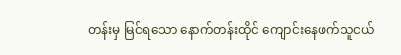တန်းမှ မြင်ရသော နောက်တန်းထိုင် ကျောင်းနေဖက်သူငယ်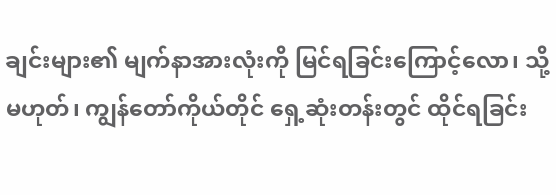ချင်းများ၏ မျက်နာအားလုံးကို မြင်ရခြင်းကြောင့်လော၊ သို့မဟုတ်၊ ကျွန်တော်ကိုယ်တိုင် ရှေ့ဆုံးတန်းတွင် ထိုင်ရခြင်း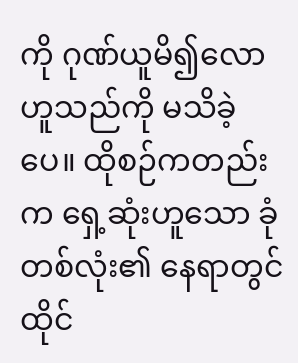ကို ဂုဏ်ယူမိ၍လော ဟူသည်ကို မသိခဲ့ပေ။ ထိုစဉ်ကတည်းက ရှေ့ဆုံးဟူသော ခုံတစ်လုံး၏ နေရာတွင် ထိုင်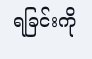ရခြင်းကို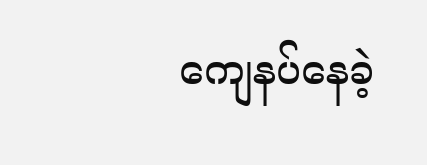ကျေနပ်နေခဲ့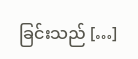ခြင်းသည် […]